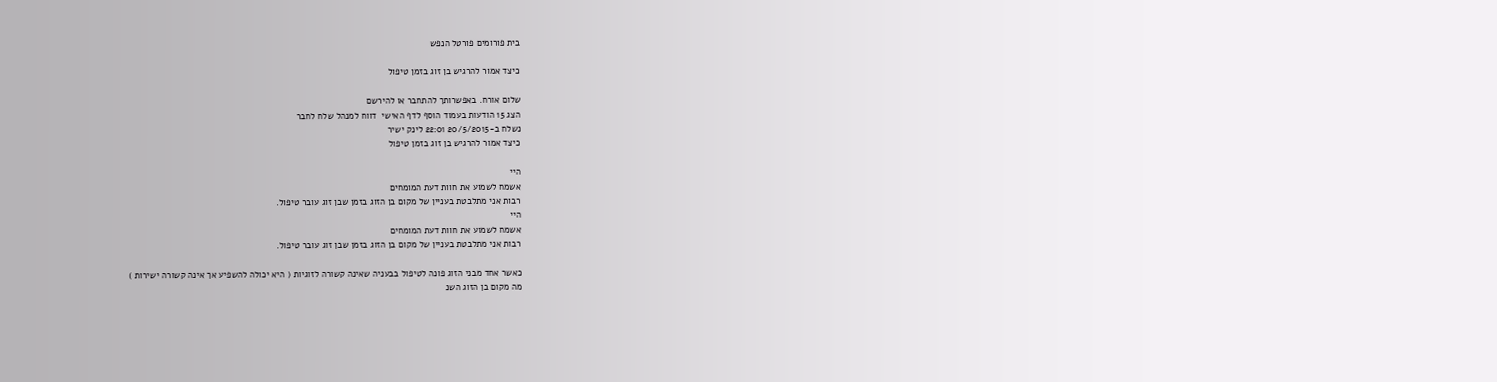בית פורומים פורטל הנפש

כיצד אמור להרגיש בן זוג בזמן טיפול

שלום אורח. באפשרותך להתחבר או להירשם
הצג 15 הודעות בעמוד הוסף לדף האישי  דווח למנהל שלח לחבר
נשלח ב-20/5/2015 22:01 לינק ישיר
כיצד אמור להרגיש בן זוג בזמן טיפול

היי
אשמח לשמוע את חוות דעת המומחים
רבות אני מתלבטת בעניין של מקום בן הזוג בזמן שבן זוג עובר טיפול.
היי
אשמח לשמוע את חוות דעת המומחים
רבות אני מתלבטת בעניין של מקום בן הזוג בזמן שבן זוג עובר טיפול.

כאשר אחד מבני הזוג פונה לטיפול בבעניה שאינה קשורה לזוגיות ( היא יכולה להשפיע אך אינה קשורה ישירות )
מה מקום בן הזוג השנ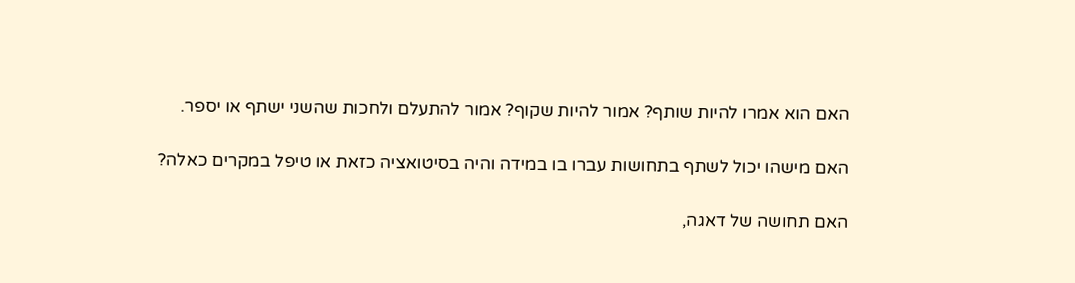האם הוא אמרו להיות שותף? אמור להיות שקוף? אמור להתעלם ולחכות שהשני ישתף או יספר.

האם מישהו יכול לשתף בתחושות עברו בו במידה והיה בסיטואציה כזאת או טיפל במקרים כאלה?

האם תחושה של דאגה,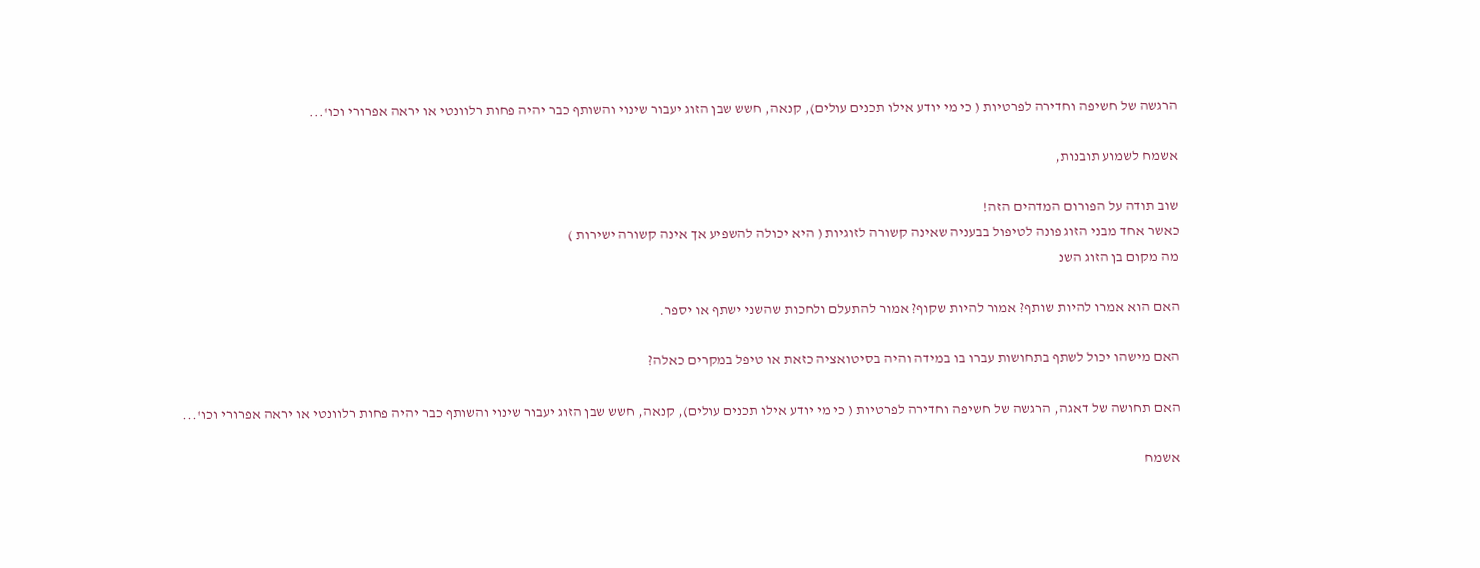הרגשה של חשיפה וחדירה לפרטיות ( כי מי יודע אילו תכנים עולים), קנאה, חשש שבן הזוג יעבור שינוי והשותף כבר יהיה פחות רלוונטי או יראה אפרורי וכו'...

אשמח לשמוע תובנות,

שוב תודה על הפורום המדהים הזה!
כאשר אחד מבני הזוג פונה לטיפול בבעניה שאינה קשורה לזוגיות ( היא יכולה להשפיע אך אינה קשורה ישירות )
מה מקום בן הזוג השנ

האם הוא אמרו להיות שותף? אמור להיות שקוף? אמור להתעלם ולחכות שהשני ישתף או יספר.

האם מישהו יכול לשתף בתחושות עברו בו במידה והיה בסיטואציה כזאת או טיפל במקרים כאלה?

האם תחושה של דאגה, הרגשה של חשיפה וחדירה לפרטיות ( כי מי יודע אילו תכנים עולים), קנאה, חשש שבן הזוג יעבור שינוי והשותף כבר יהיה פחות רלוונטי או יראה אפרורי וכו'...

אשמח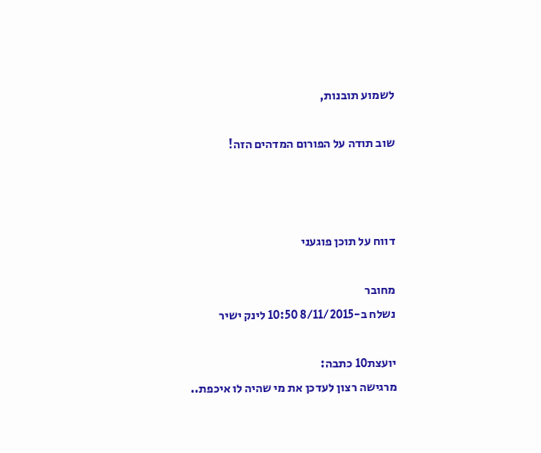לשמוע תובנות,

שוב תודה על הפורום המדהים הזה!



דווח על תוכן פוגעני

מחובר
נשלח ב-8/11/2015 10:50 לינק ישיר

יועצת10 כתבה:
מרגישה רצון לעדכן את מי שהיה לו איכפת..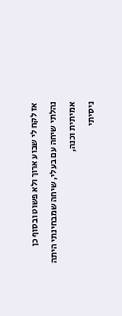אז לקח לי שבוע ארוך ולא פשוט ובסוף כן נהלתי שיחה עם בעלי, שיחה שמבחינתי היתה אמיתית וכנה,
ניסיתי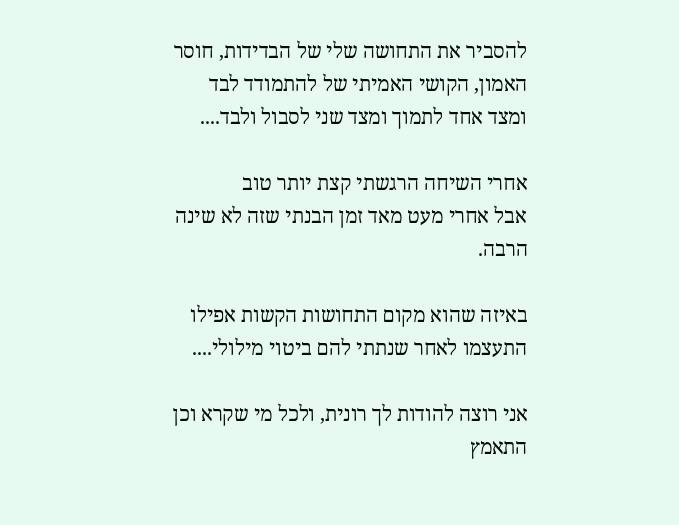להסביר את התחושה שלי של הבדידות, חוסר האמון, הקושי האמיתי של להתמודד לבד ומצד אחד לתמוך ומצד שני לסבול ולבד....

אחרי השיחה הרגשתי קצת יותר טוב
אבל אחרי מעט מאד זמן הבנתי שזה לא שינה הרבה.

באיזה שהוא מקום התחושות הקשות אפילו התעצמו לאחר שנתתי להם ביטוי מילולי....

אני רוצה להודות לך רונית, ולכל מי שקרא וכן התאמץ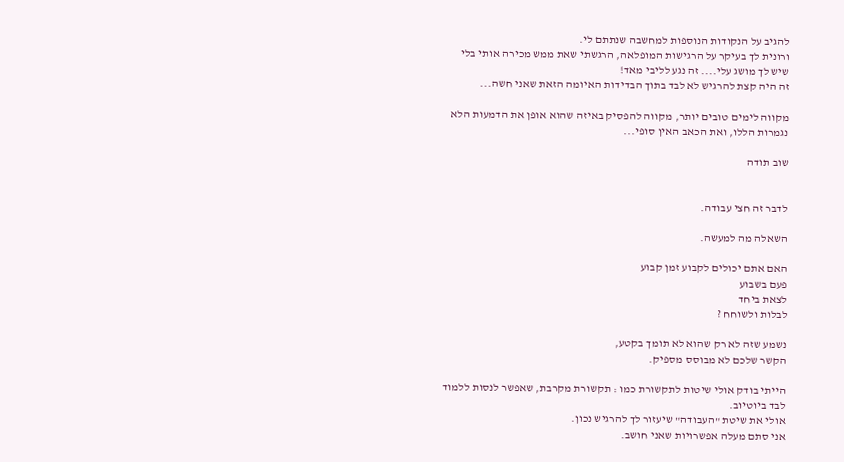להגיב על הנקודות הנוספות למחשבה שנתתם לי.
ורונית לך בעיקר על הרגישות המופלאה, הרגשתי שאת ממש מכירה אותי בלי שיש לך מושג עלי.... זה נגע לליבי מאד!
זה היה קצת להרגיש לא לבד בתוך הבדידות האיומה הזאת שאני חשה...

מקווה לימים טובים יותר, מקווה להפסיק באיזה שהוא אופן את הדמעות הלא נגמרות הללו, ואת הכאב האין סופי...

שוב תודה


לדבר זה חצי עבודה.

השאלה מה למעשה.

האם אתם יכולים לקבוע זמן קבוע
פעם בשבוע
לצאת ביחד
לבלות ולשוחח ?

נשמע שזה לא רק שהוא לא תומך בקטע,
הקשר שלכם לא מבוסס מספיק.

הייתי בודק אולי שיטות לתקשורת כמו : תקשורת מקרבת, שאפשר לנסות ללמוד לבד ביוטיוב.
אולי את שיטת "העבודה" שיעזור לך להרגיש נכון.
אני סתם מעלה אפשרויות שאני חושב.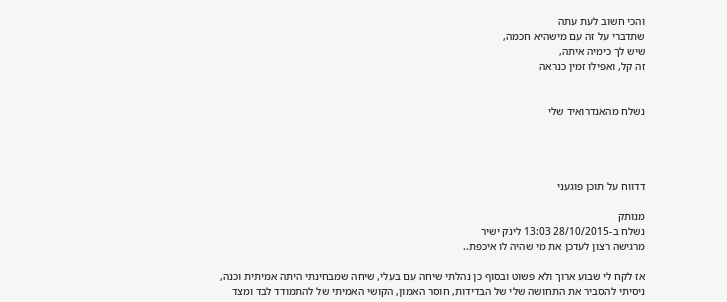והכי חשוב לעת עתה
שתדברי על זה עם מישהיא חכמה,
שיש לך כימיה איתה,
זה קל, ואפילו זמין כנראה


נשלח מהאנדרואיד שלי




דדווח על תוכן פוגעני

מנותק
נשלח ב-28/10/2015 13:03 לינק ישיר
מרגישה רצון לעדכן את מי שהיה לו איכפת..

אז לקח לי שבוע ארוך ולא פשוט ובסוף כן נהלתי שיחה עם בעלי, שיחה שמבחינתי היתה אמיתית וכנה,
ניסיתי להסביר את התחושה שלי של הבדידות, חוסר האמון, הקושי האמיתי של להתמודד לבד ומצד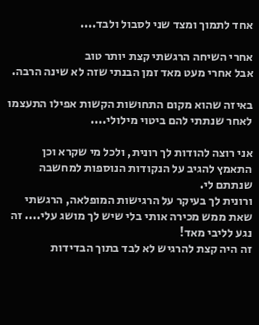אחד לתמוך ומצד שני לסבול ולבד....

אחרי השיחה הרגשתי קצת יותר טוב
אבל אחרי מעט מאד זמן הבנתי שזה לא שינה הרבה.

באיזה שהוא מקום התחושות הקשות אפילו התעצמו לאחר שנתתי להם ביטוי מילולי....

אני רוצה להודות לך רונית, ולכל מי שקרא וכן התאמץ להגיב על הנקודות הנוספות למחשבה שנתתם לי.
ורונית לך בעיקר על הרגישות המופלאה, הרגשתי שאת ממש מכירה אותי בלי שיש לך מושג עלי.... זה נגע לליבי מאד!
זה היה קצת להרגיש לא לבד בתוך הבדידות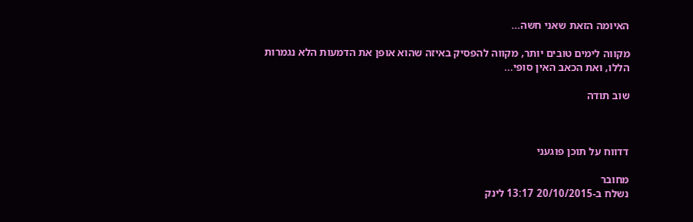האיומה הזאת שאני חשה...

מקווה לימים טובים יותר, מקווה להפסיק באיזה שהוא אופן את הדמעות הלא נגמרות הללו, ואת הכאב האין סופי...

שוב תודה



דדווח על תוכן פוגעני

מחובר
נשלח ב-20/10/2015 13:17 לינק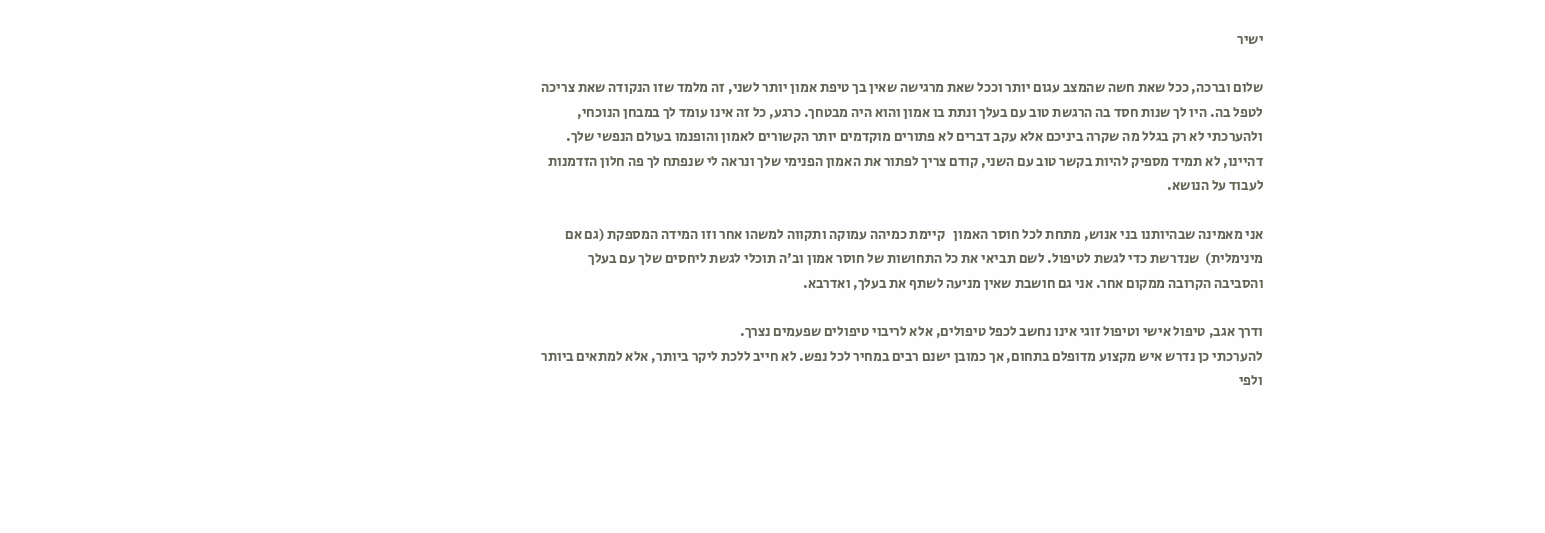ישיר

שלום וברכה, ככל שאת חשה שהמצב עגום יותר וככל שאת מרגישה שאין בך טיפת אמון יותר לשני, זה מלמד שזו הנקודה שאת צריכה לטפל בה. היו לך שנות חסד בה הרגשת טוב עם בעלך ונתת בו אמון והוא היה מבטחך. כרגע, כל זה אינו עומד לך במבחן הנוכחי, ולהערכתי לא רק בגלל מה שקרה ביניכם אלא עקב דברים לא פתורים מוקדמים יותר הקשורים לאמון והופנמו בעולם הנפשי שלך. דהיינו, לא תמיד מספיק להיות בקשר טוב עם השני, קודם צריך לפתור את האמון הפנימי שלך ונראה לי שנפתח לך פה חלון הזדמנות לעבוד על הנושא.

אני מאמינה שבהיותנו בני אנוש, מתחת לכל חוסר האמון   קיימת כמיהה עמוקה ותקווה למשהו אחר וזו המידה המספקת (גם אם מינימלית)  שנדרשת כדי לגשת לטיפול. לשם תביאי את כל התחושות של חוסר אמון וב'ה תוכלי לגשת ליחסים שלך עם בעלך והסביבה הקרובה ממקום אחר. אני גם חושבת שאין מניעה לשתף את בעלך, ואדרבא.

ודרך אגב, טיפול אישי וטיפול זוגי אינו נחשב לכפל טיפולים, אלא לריבוי טיפולים שפעמים נצרך.
להערכתי כן נדרש איש מקצוע מדופלם בתחום, אך כמובן ישנם רבים במחיר לכל נפש. לא חייב ללכת ליקר ביותר, אלא למתאים ביותר ולפי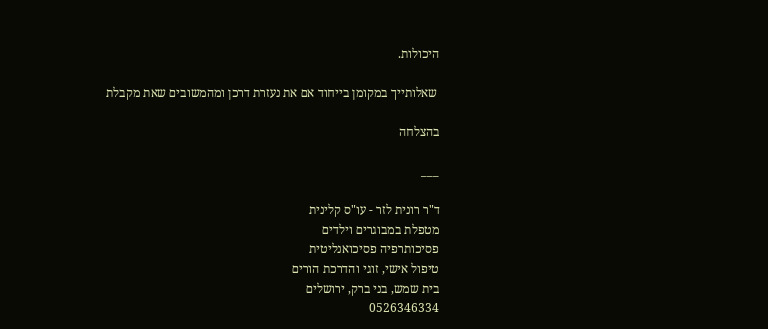היכולות.

 שאלותייך במקומן בייחוד אם את נעזרת דרכן ומהמשובים שאת מקבלת

בהצלחה

___

ד"ר רונית לזר - עו"ס קלינית
מטפלת במבוגרים וילדים
פסיכותרפיה פסיכואנליטית
טיפול אישי, זוגי והדרכת הורים
בית שמש, בני ברק, ירושלים
0526346334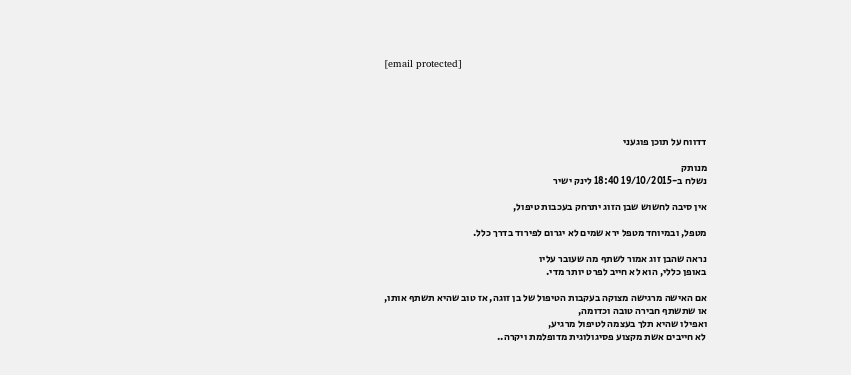[email protected]





דדווח על תוכן פוגעני

מנותק
נשלח ב-19/10/2015 18:40 לינק ישיר

אין סיבה לחשוש שבן הזוג יתרחק בעכבות טיפול,

מטפל, ובמיוחד מטפל ירא שמים לא יגרום לפירוד בדרך כלל.

נראה שהבן זוג אמור לשתף מה שעובר עליו
באופן כללי, הוא לא חייב לפרט יותר מדי.

אם האישה מרגישה מצוקה בעקבות הטיפול של בן זוגה, אז טוב שהיא תשתף אותו,
או שתשתף חבירה טובה וכדומה,
ואפילו שהיא תלך בעצמה לטיפול מרגיע,
לא חייבים אשת מקצוע פסיגולוגית מדופלמת ויקרה..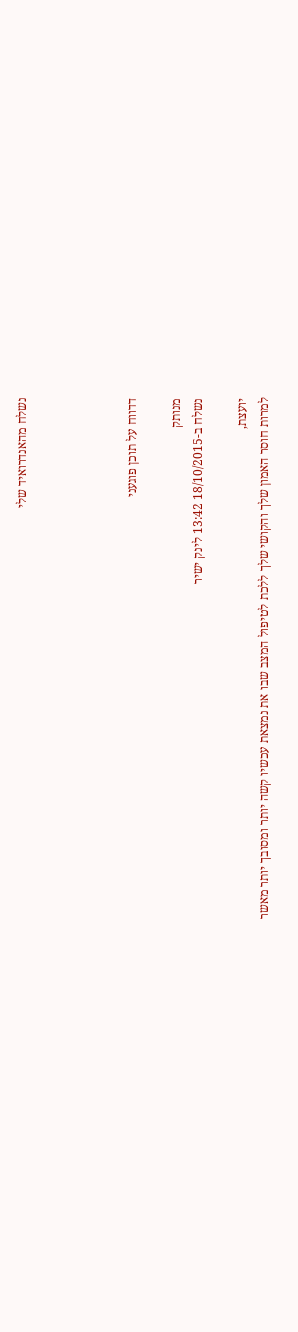נשלח מהאנדרואיד שלי




דדווח על תוכן פוגעני

מנותק
נשלח ב-18/10/2015 13:42 לינק ישיר

יועצת,
למרות חוסר האמון שלך והקושי שלך ללכת לטיפול המצב שבו את נמצאת עכשיו קשה יותר ומסובך יותר מאשר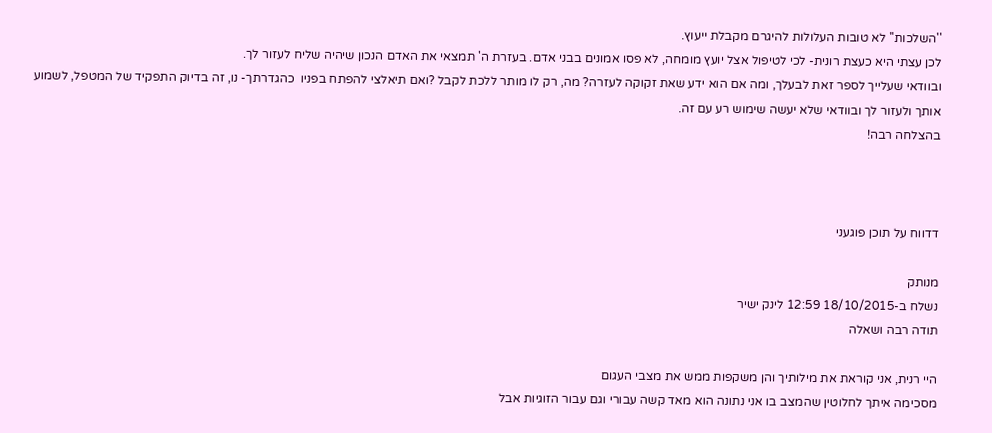''השלכות'' לא טובות העלולות להיגרם מקבלת ייעוץ.
לכן עצתי היא כעצת רונית- לכי לטיפול אצל יועץ מומחה, לא פסו אמונים בבני אדם. בעזרת ה' תמצאי את האדם הנכון שיהיה שליח לעזור לך.
ובוודאי שעלייך לספר זאת לבעלך, ומה אם הוא ידע שאת זקוקה לעזרה? מה, רק לו מותר ללכת לקבל ?ואם תיאלצי להפתח בפניו  כהגדרתך- נו, זה בדיוק התפקיד של המטפל, לשמוע אותך ולעזור לך ובוודאי שלא יעשה שימוש רע עם זה.
בהצלחה רבה!



דדווח על תוכן פוגעני

מנותק
נשלח ב-18/10/2015 12:59 לינק ישיר
תודה רבה ושאלה

היי רנית, אני קוראת את מילותיך והן משקפות ממש את מצבי העגום
מסכימה איתך לחלוטין שהמצב בו אני נתונה הוא מאד קשה עבורי וגם עבור הזוגיות אבל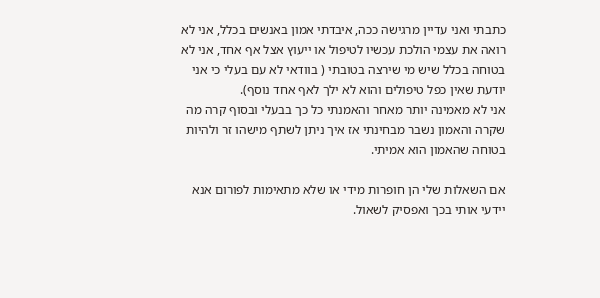כתבתי ואני עדיין מרגישה ככה, איבדתי אמון באנשים בכלל, אני לא רואה את עצמי הולכת עכשיו לטיפול או ייעוץ אצל אף אחד, אני לא בטוחה בכלל שיש מי שירצה בטובתי ( בוודאי לא עם בעלי כי אני יודעת שאין כפל טיפולים והוא לא ילך לאף אחד נוסף).
אני לא מאמינה יותר מאחר והאמנתי כל כך בבעלי ובסוף קרה מה שקרה והאמון נשבר מבחינתי אז איך ניתן לשתף מישהו זר ולהיות בטוחה שהאמון הוא אמיתי.

אם השאלות שלי הן חופרות מידי או שלא מתאימות לפורום אנא יידעי אותי בכך ואפסיק לשאול.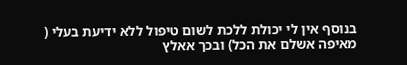בנוסף אין לי יכולת ללכת לשום טיפול ללא ידיעת בעלי ( מאיפה אשלם את הכל) ובכך אאלץ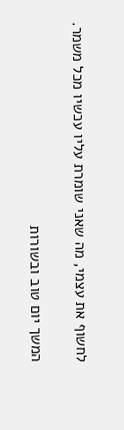לחשוף את עצמי, מה שאני שומרת עליו עכשיו מכל משמר.

המשך יום טוב ובשורות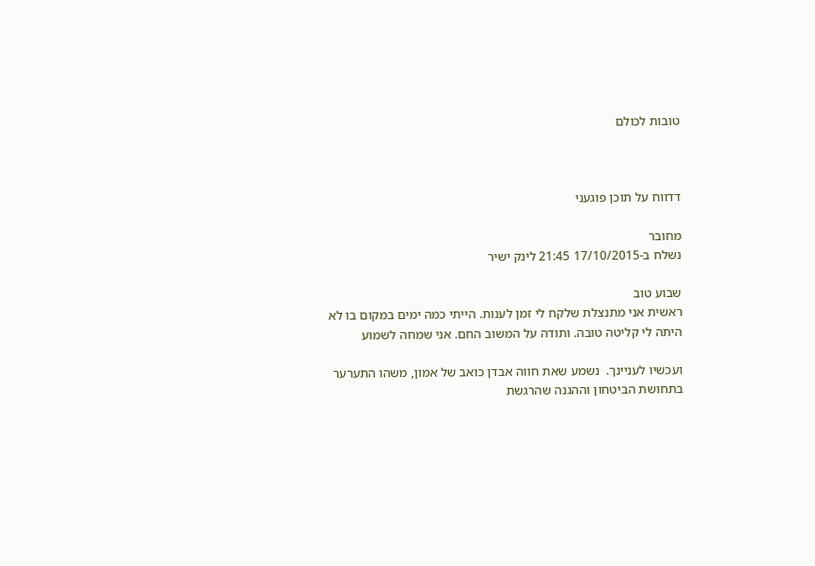טובות לכולם



דדווח על תוכן פוגעני

מחובר
נשלח ב-17/10/2015 21:45 לינק ישיר

שבוע טוב
ראשית אני מתנצלת שלקח לי זמן לענות. הייתי כמה ימים במקום בו לא היתה לי קליטה טובה. ותודה על המשוב החם. אני שמחה לשמוע

ועכשיו לעניינך.  נשמע שאת חווה אבדן כואב של אמון, משהו התערער בתחושת הביטחון וההגנה שהרגשת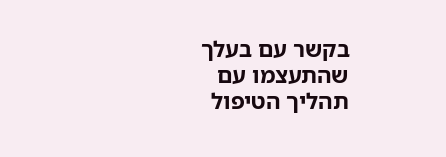בקשר עם בעלך שהתעצמו עם תהליך הטיפול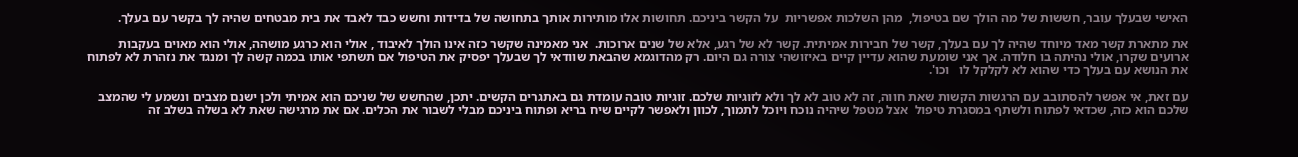האישי שבעלך עובר, חששות של מה הולך שם בטיפול,  מהן השלכות אפשריות  על הקשר ביניכם. תחושות אלו מותירות אותך בתחושה של בדידות וחשש כבד לאבד את בית מבטחים שהיה לך בקשר עם בעלך.

את מתארת קשר מאד מיוחד שהיה לך עם בעלך, קשר של חבירות אמיתית. קשר לא של רגע, אלא של שנים ארוכות.  אני מאמינה שקשר כזה אינו הולך לאיבוד , אולי הוא כרגע מושהה, אולי הוא מאוים בעקבות ארועים שקרו, אולי נהיתה בו חלודה. אך אני שומעת שהוא עדיין קיים באיזושהי צורה גם היום. רק מהדוגמא שהבאת שוודאי לך שבעלך יפסיק את הטיפול אם תשתפי אותו בכמה קשה לך ומנגד את נזהרת לא לפתוח את הנושא עם בעלך כדי שהוא לא לקלקל לו   וכו'.

עם זאת, אי אפשר להסתובב עם הרגשות הקשות שאת חווה, זה לא טוב לא לך ולא לזוגיות שלכם. זוגיות טובה עומדת גם באתגרים הקשים. יתכן, שהחשש של שניכם הוא אמיתי ולכן ישנם מצבים ונשמע לי שהמצב שלכם הוא כזה, שכדאי לפתוח ולשתף במסגרת טיפול  אצל מטפל שיהיה נוכח ויוכל לתמוך, לכוון ולאפשר לקיים שיח בריא ופתוח ביניכם מבלי לשבור את הכלים. אם את מרגישה שאת לא בשלה בשלב זה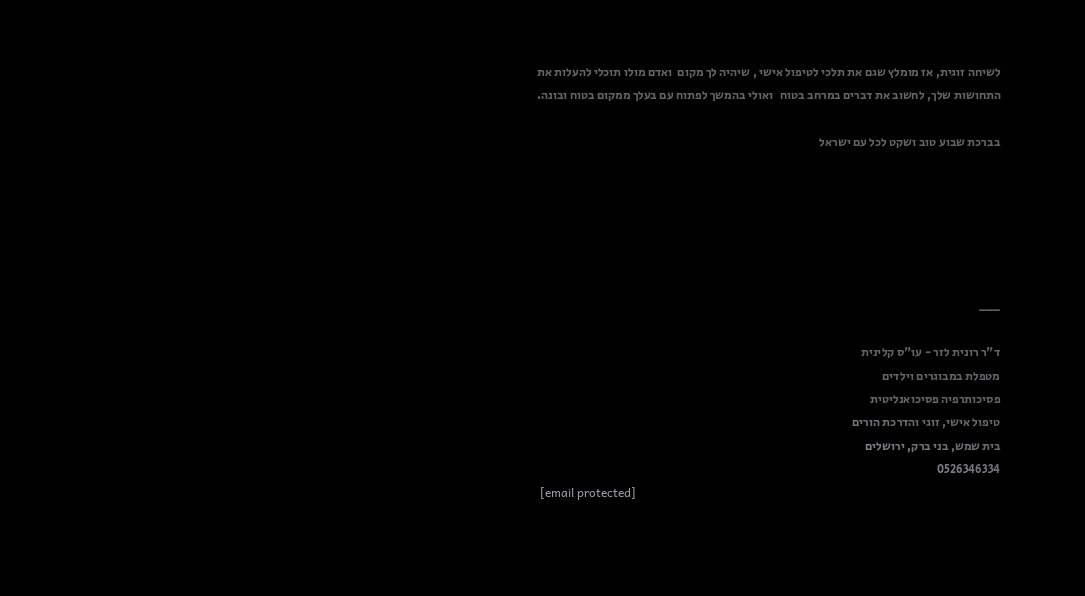לשיחה זוגית, אז מומלץ שגם את תלכי לטיפול אישי , שיהיה לך מקום  ואדם מולו תוכלי להעלות את התחושות שלך, לחשוב את דברים במרחב בטוח   ואולי בהמשך לפתוח עם בעלך ממקום בטוח ובונה.

בברכת שבוע טוב ושקט לכל עם ישראל






___

ד"ר רונית לזר - עו"ס קלינית
מטפלת במבוגרים וילדים
פסיכותרפיה פסיכואנליטית
טיפול אישי, זוגי והדרכת הורים
בית שמש, בני ברק, ירושלים
0526346334
 [email protected]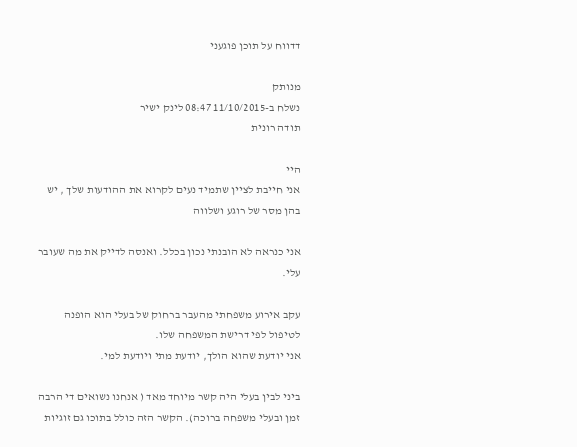דדווח על תוכן פוגעני

מנותק
נשלח ב-11/10/2015 08:47 לינק ישיר
תודה רונית

היי
אני חייבת לציין שתמיד נעים לקרוא את ההודעות שלך , יש בהן מסר של רוגע ושלווה

אני כנראה לא הובנתי נכון בכלל. ואנסה לדייק את מה שעובר עלי.

עקב אירוע משפחתי מהעבר ברחוק של בעלי הוא הופנה לטיפול לפי דרישת המשפחה שלו.
אני יודעת שהוא הולך, יודעת מתי ויודעת למי.

ביני לבין בעלי היה קשר מיוחד מאד ( אנחנו נשואים די הרבה זמן ובעלי משפחה ברוכה). הקשר הזה כולל בתוכו גם זוגיות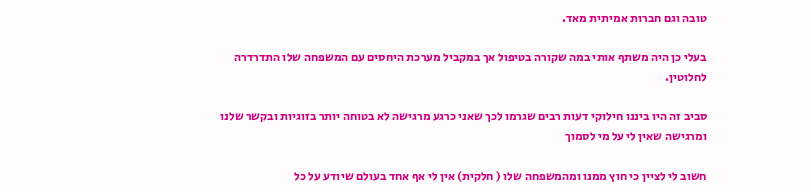טובה וגם חברות אמיתית מאד.

בעלי כן היה משתף אותי במה שקורה בטיפול אך במקביל מערכת היחסים עם המשפחה שלו התדרדרה לחלוטין.

סביב זה היו ביננו חילוקי דעות רבים שגרמו לכך שאני כרגע מרגישה לא בטוחה יותר בזוגיות ובקשר שלנו ומרגישה שאין לי על מי לסמוך

חשוב לי לציין כי חוץ ממנו ומהמשפחה שלו ( חלקית) אין לי אף אחד בעולם שיודע על כל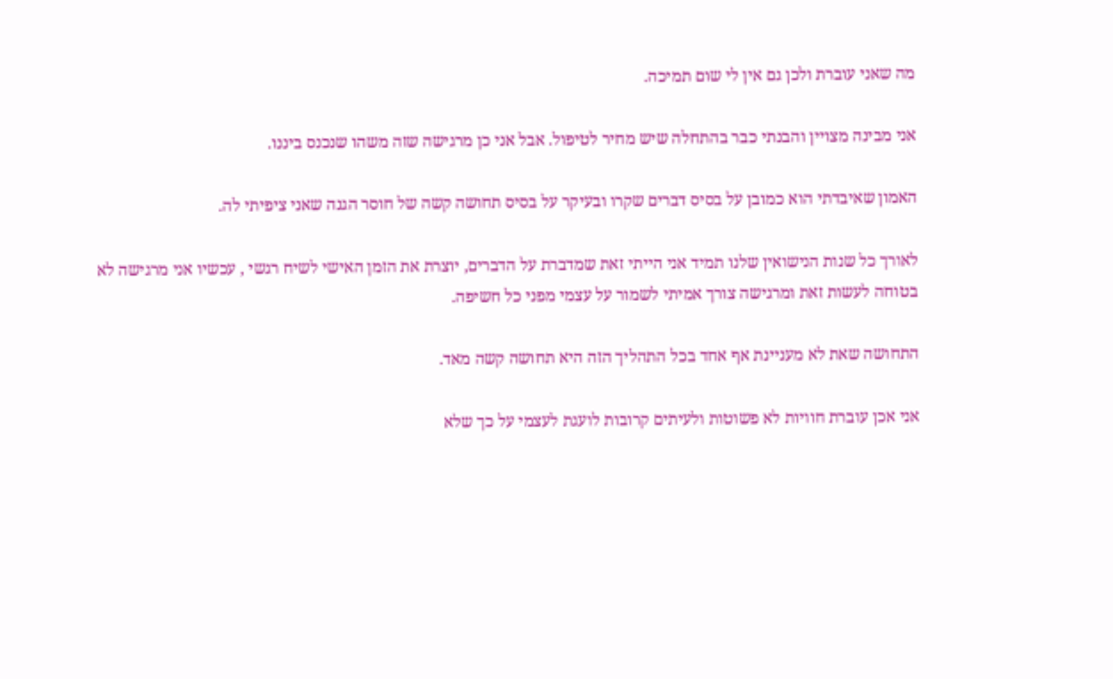מה שאני עוברת ולכן גם אין לי שום תמיכה.

אני מבינה מצויין והבנתי כבר בהתחלה שיש מחיר לטיפול. אבל אני כן מרגישה שזה משהו שנכנס ביננו.

האמון שאיבדתי הוא כמובן על בסיס דברים שקרו ובעיקר על בסיס תחושה קשה של חוסר הגנה שאני ציפיתי לה.

לאורך כל שנות הנישואין שלנו תמיד אני הייתי זאת שמדברת על הדברים, יוצרת את הזמן האישי לשיח רגשי , עכשיו אני מרגישה לא בטוחה לעשות זאת ומרגישה צורך אמיתי לשמור על עצמי מפני כל חשיפה.

התחושה שאת לא מעניינת אף אחד בכל התהליך הזה היא תחושה קשה מאד.

אני אכן עוברת חוויות לא פשוטות ולעיתים קרובות לועגת לעצמי על כך שלא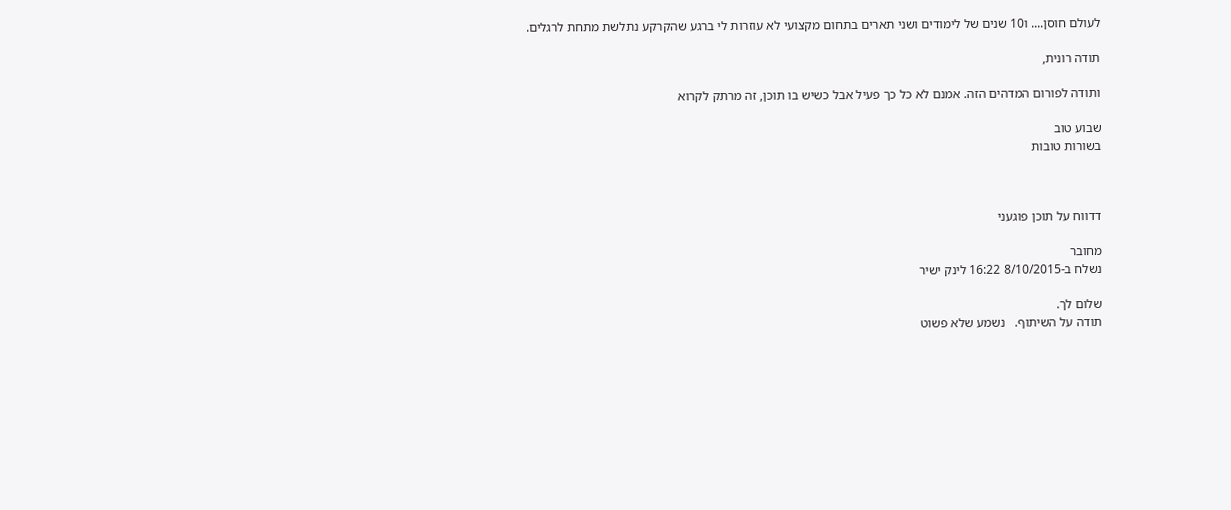לעולם חוסן.... ו10 שנים של לימודים ושני תארים בתחום מקצועי לא עוזרות לי ברגע שהקרקע נתלשת מתחת לרגלים.

תודה רונית,

ותודה לפורום המדהים הזה. אמנם לא כל כך פעיל אבל כשיש בו תוכן, זה מרתק לקרוא

שבוע טוב
בשורות טובות



דדווח על תוכן פוגעני

מחובר
נשלח ב-8/10/2015 16:22 לינק ישיר

שלום לך.
תודה על השיתוף.   נשמע שלא פשוט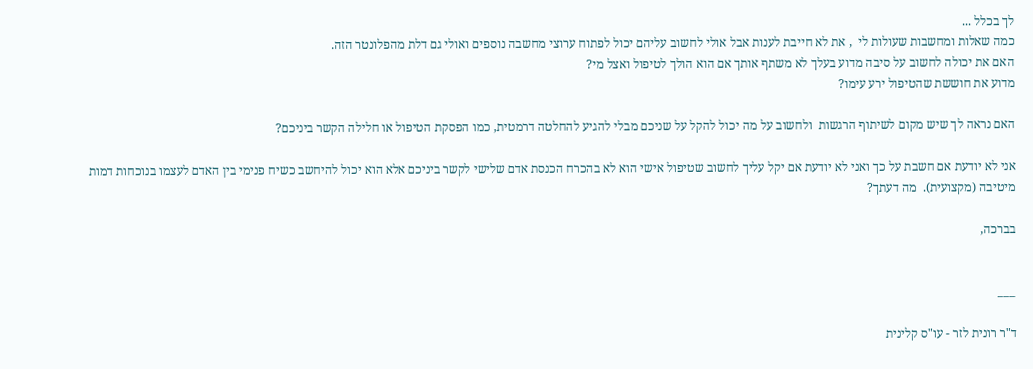לך בכלל ...
כמה שאלות ומחשבות שעולות לי  , את לא חייבת לענות אבל אולי לחשוב עליהם יכול לפתוח ערוצי מחשבה נוספים ואולי גם דלת מהפלונטר הזה.
האם את יכולה לחשוב על סיבה מדוע בעלך לא משתף אותך אם הוא הולך לטיפול ואצל מי?
מדוע את חוששת שהטיפול ירע עימו?

האם נראה לך שיש מקום לשיתוף הרגשות  ולחשוב על מה יכול להקל על שניכם מבלי להגיע להחלטה דרמטית, כמו הפסקת הטיפול או חלילה הקשר ביניכם?

אני לא יודעת אם חשבת על כך ואני לא יודעת אם יקל עליך לחשוב שטיפול אישי הוא לא בהכרח הכנסת אדם שלישי לקשר ביניכם אלא הוא יכול להיחשב כשיח פנימי בין האדם לעצמו בנוכחות דמות מיטיבה (מקצועית).  מה דעתך?

בברכה,


___

ד"ר רונית לזר - עו"ס קלינית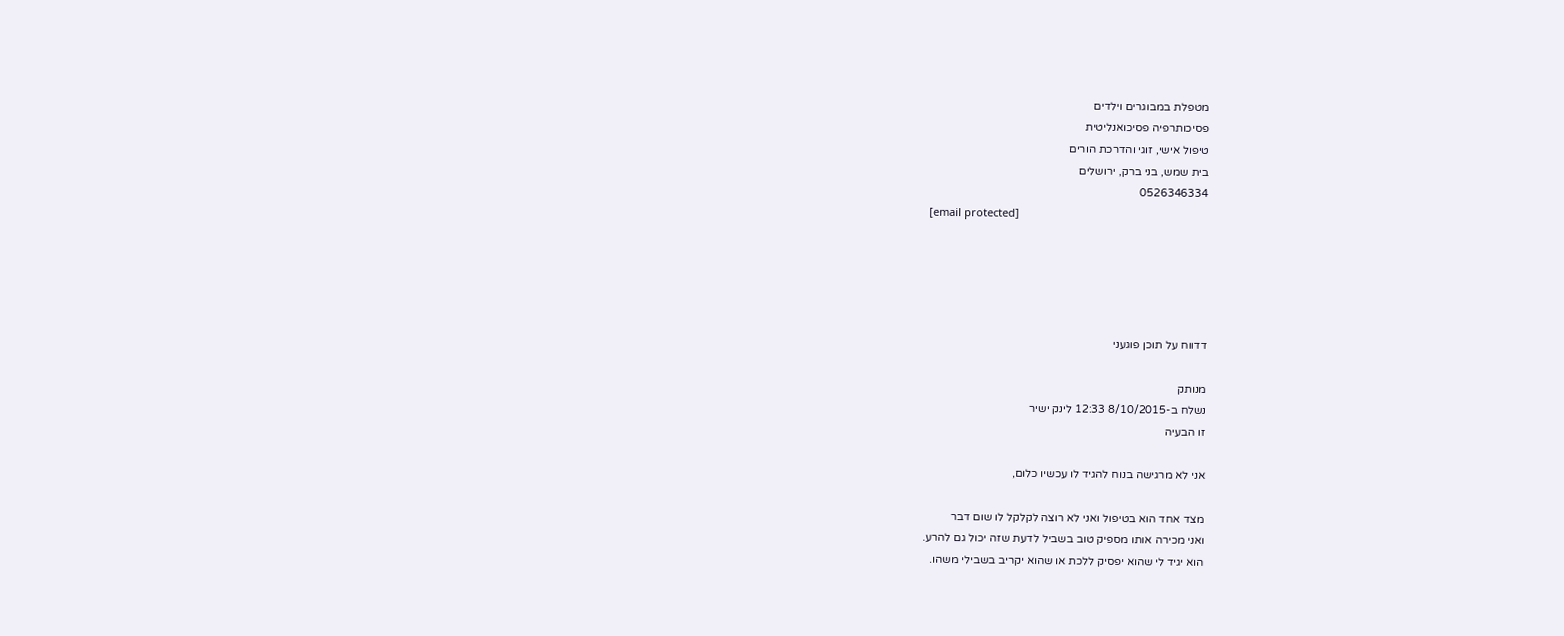מטפלת במבוגרים וילדים
פסיכותרפיה פסיכואנליטית
טיפול אישי, זוגי והדרכת הורים
בית שמש, בני ברק, ירושלים
0526346334
 [email protected]





דדווח על תוכן פוגעני

מנותק
נשלח ב-8/10/2015 12:33 לינק ישיר
זו הבעיה

אני לא מרגישה בנוח להגיד לו עכשיו כלום,

מצד אחד הוא בטיפול ואני לא רוצה לקלקל לו שום דבר
ואני מכירה אותו מספיק טוב בשביל לדעת שזה יכול גם להרע.
הוא יגיד לי שהוא יפסיק ללכת או שהוא יקריב בשבילי משהו.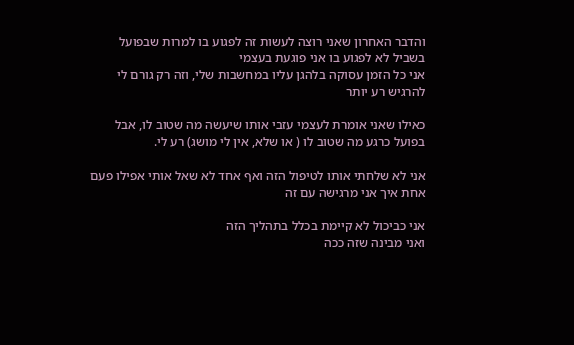והדבר האחרון שאני רוצה לעשות זה לפגוע בו למרות שבפועל בשביל לא לפגוע בו אני פוגעת בעצמי
אני כל הזמן עסוקה בלהגן עליו במחשבות שלי, וזה רק גורם לי להרגיש רע יותר

כאילו שאני אומרת לעצמי עזבי אותו שיעשה מה שטוב לו, אבל בפועל כרגע מה שטוב לו ( או שלא, אין לי מושג) רע לי.

אני לא שלחתי אותו לטיפול הזה ואף אחד לא שאל אותי אפילו פעם אחת איך אני מרגישה עם זה

אני כביכול לא קיימת בכלל בתהליך הזה
ואני מבינה שזה ככה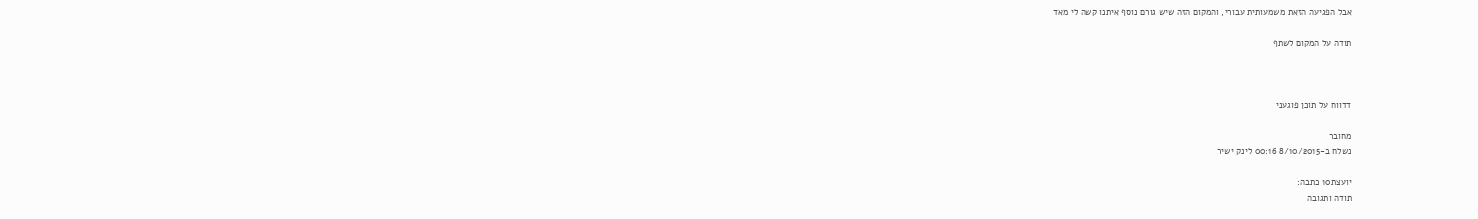אבל הפגיעה הזאת משמעותית עבורי, והמקום הזה שיש גורם נוסף איתנו קשה לי מאד

תודה על המקום לשתף



דדווח על תוכן פוגעני

מחובר
נשלח ב-8/10/2015 00:16 לינק ישיר

יועצת10 כתבה:
תודה ותגובה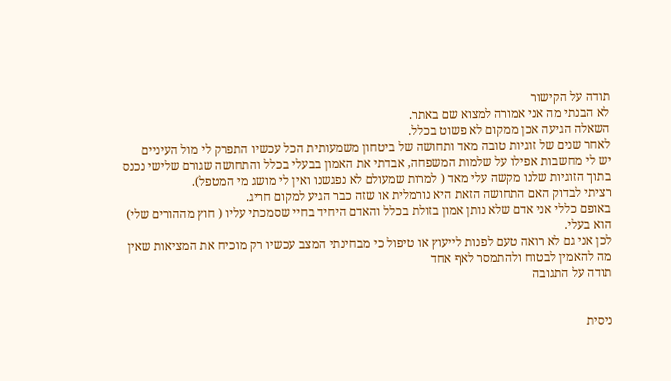תודה על הקישור
לא הבנתי מה אני אמורה למצוא שם באתר.
השאלה הגיעה אכן ממקום לא פשוט בכלל.
לאחר שנים של זוגיות טובה מאד ותחושה של ביטחון משמעותית הכל עכשיו התפרק לי מול העיניים
יש לי מחשבות אפילו על שלמות המשפחה, אבדתי את האמון בבעלי בכלל והתחושה שגורם שלישי נכנס בתוך הזוגיות שלנו מקשה עלי מאד ( למרות שמעולם לא נפגשנו ואין לי מושג מי המטפל).
רציתי לבדוק האם התחושה הזאת היא נורמלית או שזה כבר הגיע למקום חריג.
באופם כללי אני אדם שלא נותן אמון בזולת בכלל והאדם היחיד בחיי שסמכתי עליו ( חוץ מההורים שלי) הוא בעלי.
לכן אני גם לא רואה טעם לפנות לייעוץ או טיפול כי מבחינתי המצב עכשיו רק מוכיח את המציאות שאין מה להאמין לבטוח ולהתמסר לאף אחד
תודה על התגובה


ניסית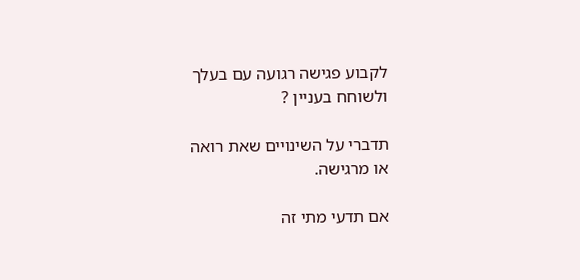לקבוע פגישה רגועה עם בעלך
ולשוחח בעניין ?

תדברי על השינויים שאת רואה
או מרגישה.

אם תדעי מתי זה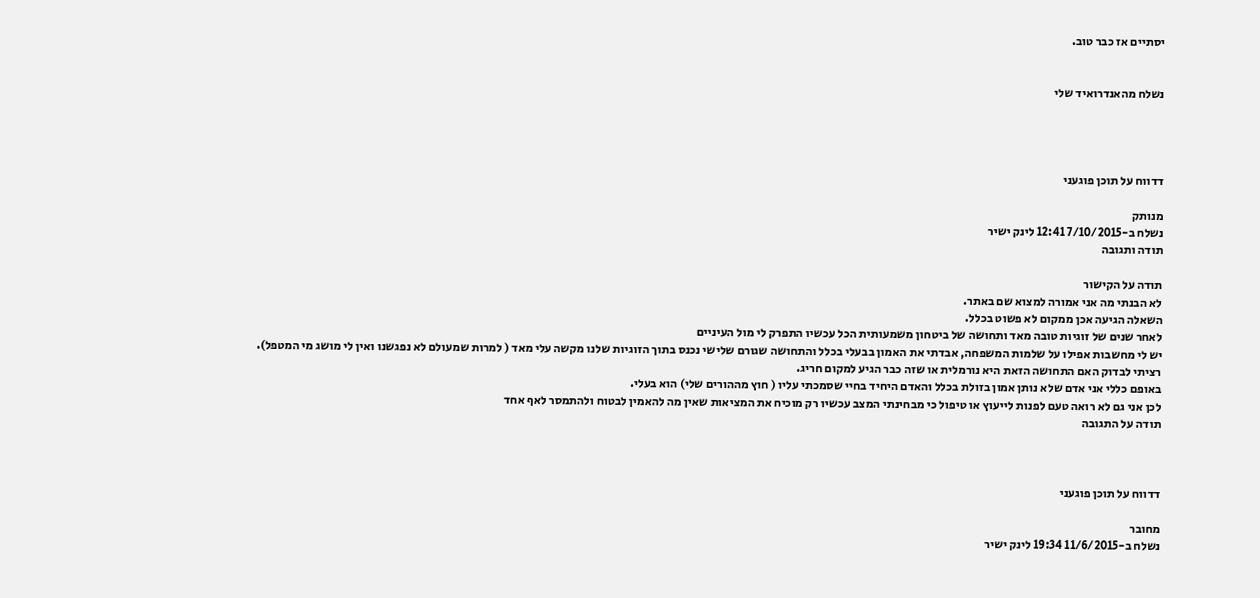יסתיים אז כבר טוב.


נשלח מהאנדרואיד שלי




דדווח על תוכן פוגעני

מנותק
נשלח ב-7/10/2015 12:41 לינק ישיר
תודה ותגובה

תודה על הקישור
לא הבנתי מה אני אמורה למצוא שם באתר.
השאלה הגיעה אכן ממקום לא פשוט בכלל.
לאחר שנים של זוגיות טובה מאד ותחושה של ביטחון משמעותית הכל עכשיו התפרק לי מול העיניים
יש לי מחשבות אפילו על שלמות המשפחה, אבדתי את האמון בבעלי בכלל והתחושה שגורם שלישי נכנס בתוך הזוגיות שלנו מקשה עלי מאד ( למרות שמעולם לא נפגשנו ואין לי מושג מי המטפל).
רציתי לבדוק האם התחושה הזאת היא נורמלית או שזה כבר הגיע למקום חריג.
באופם כללי אני אדם שלא נותן אמון בזולת בכלל והאדם היחיד בחיי שסמכתי עליו ( חוץ מההורים שלי) הוא בעלי.
לכן אני גם לא רואה טעם לפנות לייעוץ או טיפול כי מבחינתי המצב עכשיו רק מוכיח את המציאות שאין מה להאמין לבטוח ולהתמסר לאף אחד
תודה על התגובה



דדווח על תוכן פוגעני

מחובר
נשלח ב-11/6/2015 19:34 לינק ישיר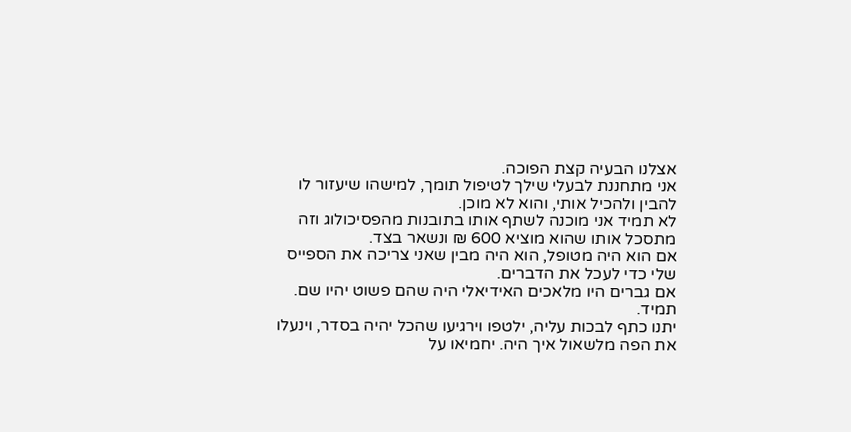אצלנו הבעיה קצת הפוכה.
אני מתחננת לבעלי שילך לטיפול תומך, למישהו שיעזור לו להבין ולהכיל אותי, והוא לא מוכן.
לא תמיד אני מוכנה לשתף אותו בתובנות מהפסיכולוג וזה מתסכל אותו שהוא מוציא 600 ₪ ונשאר בצד.
אם הוא היה מטופל, הוא היה מבין שאני צריכה את הספייס שלי כדי לעכל את הדברים.
אם גברים היו מלאכים האידיאלי היה שהם פשוט יהיו שם. תמיד.
יתנו כתף לבכות עליה, ילטפו וירגיעו שהכל יהיה בסדר, וינעלו את הפה מלשאול איך היה. יחמיאו על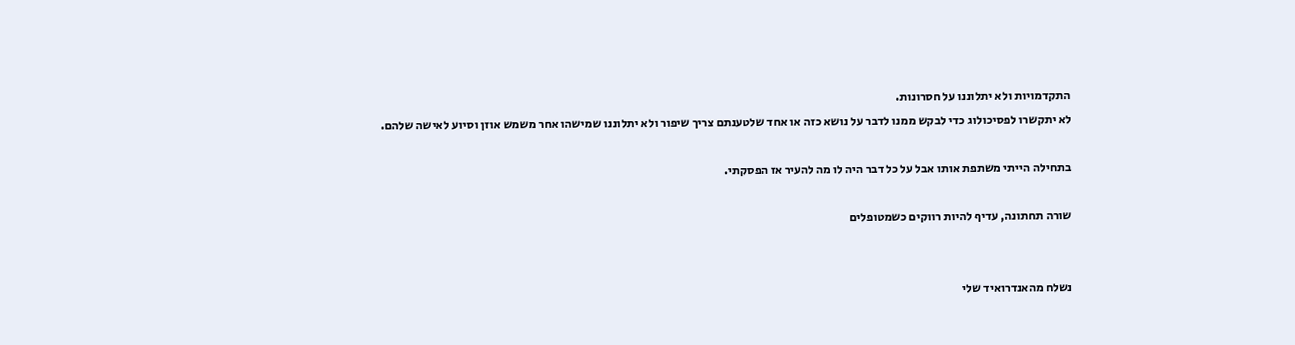התקדמויות ולא יתלוננו על חסרונות.
לא יתקשרו לפסיכולוג כדי לבקש ממנו לדבר על נושא כזה או אחד שלטענתם צריך שיפור ולא יתלוננו שמישהו אחר משמש אוזן וסיוע לאישה שלהם.

בתחילה הייתי משתפת אותו אבל על כל דבר היה לו מה להעיר אז הפסקתי.

שורה תחתונה, עדיף להיות רווקים כשמטופלים


נשלח מהאנדרואיד שלי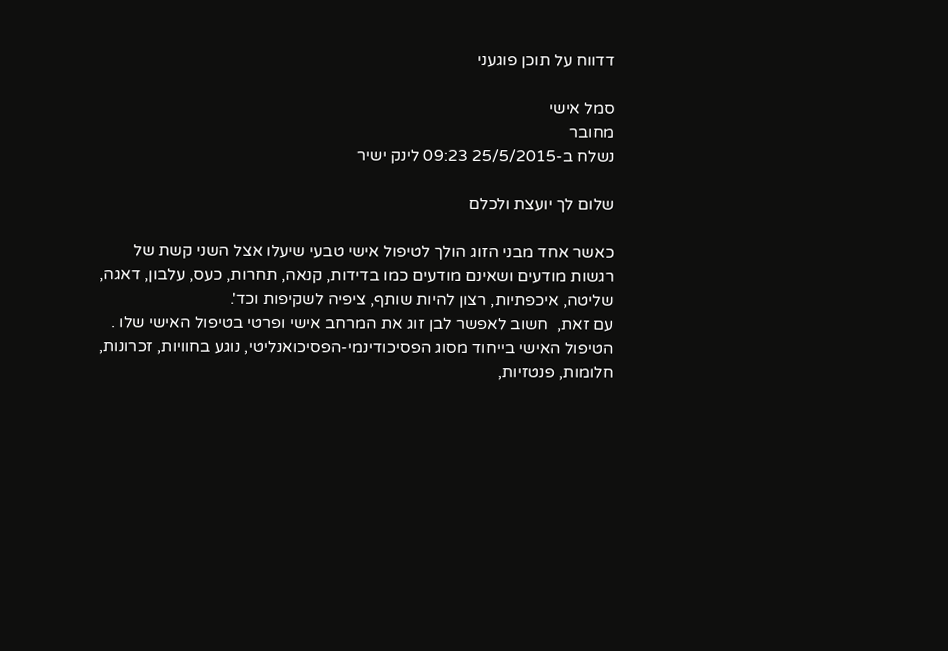דדווח על תוכן פוגעני

סמל אישי
מחובר
נשלח ב-25/5/2015 09:23 לינק ישיר

שלום לך יועצת ולכלם

כאשר אחד מבני הזוג הולך לטיפול אישי טבעי שיעלו אצל השני קשת של רגשות מודעים ושאינם מודעים כמו בדידות, קנאה, תחרות, כעס, עלבון, דאגה, שליטה, איכפתיות, רצון להיות שותף, ציפיה לשקיפות וכד'.
עם זאת,  חשוב לאפשר לבן זוג את המרחב אישי ופרטי בטיפול האישי שלו . הטיפול האישי בייחוד מסוג הפסיכודינמי-הפסיכואנליטי, נוגע בחוויות, זכרונות, חלומות, פנטזיות,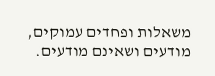משאלות ופחדים עמוקים, מודעים ושאינם מודעים.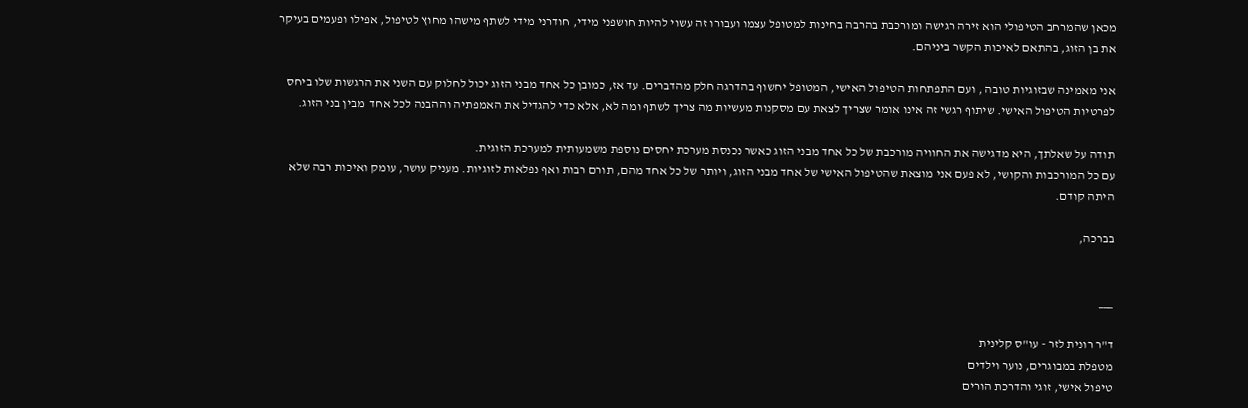מכאן שהמרחב הטיפולי הוא זירה רגישה ומורכבת בהרבה בחינות למטופל עצמו ועבורו זה עשוי להיות חושפני מידי, חודרני מידי לשתף מישהו מחוץ לטיפול, אפילו ופעמים בעיקר את בן הזוג, בהתאם לאיכות הקשר ביניהם.

אני מאמינה שבזוגיות טובה , ועם התפתחות הטיפול האישי, המטופל יחשוף בהדרגה חלק מהדברים. עד אז, כמובן כל אחד מבני הזוג יכול לחלוק עם השני את הרגשות שלו ביחס לפרטיות הטיפול האישי. שיתוף רגשי זה אינו אומר שצריך לצאת עם מסקנות מעשיות מה צריך לשתף ומה לא, אלא כדי להגדיל את האמפתיה וההבנה לכל אחד  מבין בני הזוג.

תודה על שאלתך, היא מדגישה את החוויה מורכבת של כל אחד מבני הזוג כאשר נכנסת מערכת יחסים נוספת משמעותית למערכת הזוגית.
עם כל המורכבות והקושי, לא פעם אני מוצאת שהטיפול האישי של אחד מבני הזוג, ויותר של כל אחד מהם, תורם רבות ואף נפלאות לזוגיות. מעניק עושר, עומק ואיכות רבה שלא היתה קודם.

בברכה,


___

ד"ר רונית לזר - עו"ס קלינית
מטפלת במבוגרים, נוער וילדים
טיפול אישי, זוגי והדרכת הורים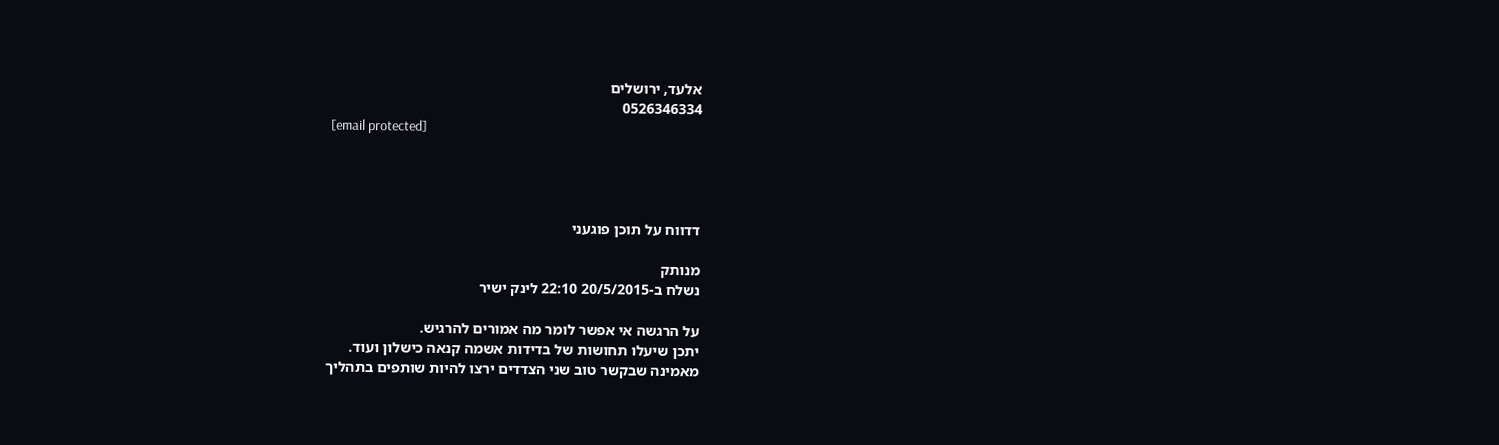אלעד, ירושלים
0526346334
 [email protected]




דדווח על תוכן פוגעני

מנותק
נשלח ב-20/5/2015 22:10 לינק ישיר

על הרגשה אי אפשר לומר מה אמורים להרגיש.
יתכן שיעלו תחושות של בדידות אשמה קנאה כישלון ועוד.
מאמינה שבקשר טוב שני הצדדים ירצו להיות שותפים בתהליך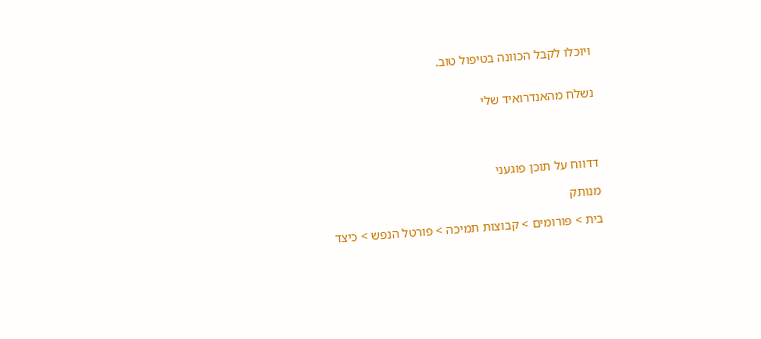ויוכלו לקבל הכוונה בטיפול טוב.


נשלח מהאנדרואיד שלי




דדווח על תוכן פוגעני

מנותק

בית > פורומים > קבוצות תמיכה > פורטל הנפש > כיצד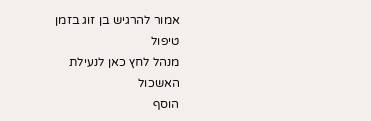אמור להרגיש בן זוג בזמן טיפול
מנהל לחץ כאן לנעילת האשכול
הוסף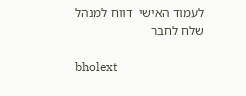לעמוד האישי  דווח למנהל שלח לחבר

bholext